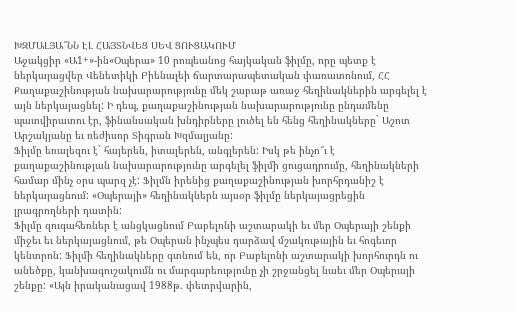ԽԶՄԱԼՅԱ՞ՆՆ ԷԼ ՀԱՅՏՆՎԵՑ ՍԵՎ ՑՈՒՑԱԿՈՒՄ
Աջակցիր «Ա1+»-ին«Օպերա» 10 րոպեանոց հայկական ֆիլմը, որը պետք է ներկայացվեր Վենետիկի Բիենալեի ճարտարապետական փառատոնում, ՀՀ Քաղաքաշինության նախարարությունը մեկ շաբաթ առաջ հեղինակներին արգելել է այն ներկայացնել: Ի դեպ, քաղաքաշինության նախարարությունը ընդամենը պատվիրատու էր, ֆինանսական խնդիրները լուծել են հենց հեղինակները` Աշոտ Արշակյանը եւ ռեժիսոր Տիգրան Խզմալյանը:
Ֆիլմը եռալեզու է` հայերեն, իտալերեն, անգլերեն: Իսկ թե ինչո՞ւ է քաղաքաշինության նախարարությունը արգելել ֆիլմի ցուցադրումը, հեղինակների համար մինչ օրս պարզ չէ: Ֆիլմն իրենից քաղաքաշինության խորհրդանիշ է ներկայացնում: «Օպերայի» հեղինակներն այսօր ֆիլմը ներկայացրեցին լրագրողների դատին:
Ֆիլմը զուգահեռներ է անցկացնում Բաբելոնի աշտարակի եւ մեր Օպերայի շենքի միջեւ եւ ներկայացնում, թե Օպերան ինչպես դարձավ մշակութային եւ հոգեւոր կենտրոն: Ֆիլմի հեղինակները գտնում են, որ Բաբելոնի աշտարակի խորհուրդն ու անեծքը, կանխագուշակումն ու մարգարեությունը չի շրջանցել նաեւ մեր Օպերայի շենքը: «Այն իրականացավ 1988թ. փետրվարին,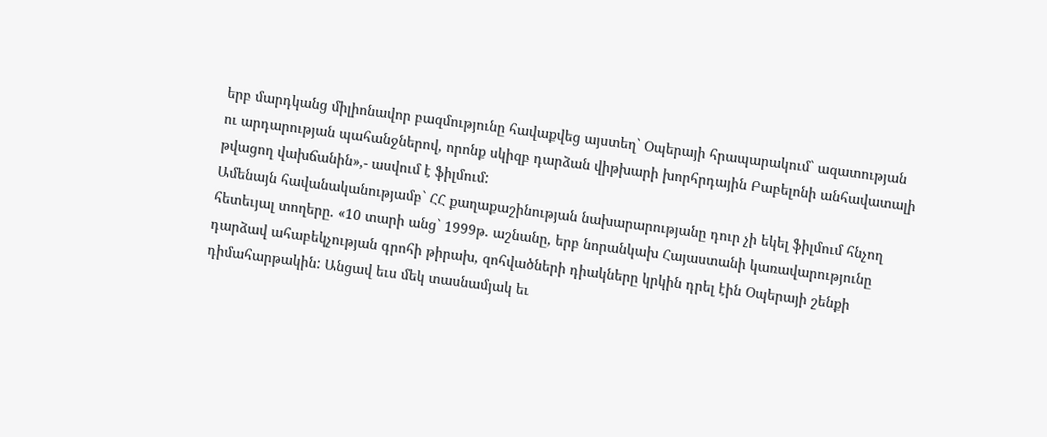երբ մարդկանց միլիոնավոր բազմությունը հավաքվեց այստեղ` Օպերայի հրապարակում` ազատության ու արդարության պահանջներով, որոնք սկիզբ դարձան վիթխարի խորհրդային Բաբելոնի անհավատալի թվացող վախճանին»,- ասվում է ֆիլմում:
Ամենայն հավանականությամբ` ՀՀ քաղաքաշինության նախարարությանը դուր չի եկել ֆիլմում հնչող հետեւյալ տողերը. «10 տարի անց` 1999թ. աշնանը, երբ նորանկախ Հայաստանի կառավարությունը դարձավ ահաբեկչության գրոհի թիրախ, զոհվածների դիակները կրկին դրել էին Օպերայի շենքի դիմահարթակին: Անցավ եւս մեկ տասնամյակ եւ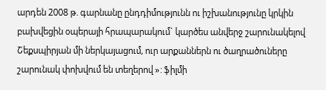արդեն 2008 թ. գարնանը ընդդիմությունն ու իշխանությունը կրկին բախվեցին օպերայի հրապարակում` կարծես անվերջ շարունակելով Շեքսպիրյան մի ներկայացում, ուր արքաններն ու ծաղրածուները շարունակ փոխվում են տեղերով »: ֆիլմի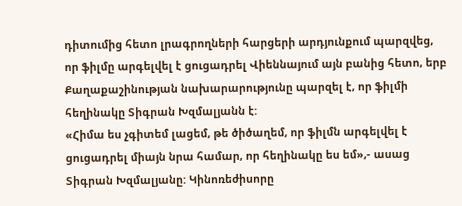դիտումից հետո լրագրողների հարցերի արդյունքում պարզվեց, որ ֆիլմը արգելվել է ցուցադրել Վիեննայում այն բանից հետո, երբ Քաղաքաշինության նախարարությունը պարզել է, որ ֆիլմի հեղինակը Տիգրան Խզմալյանն է:
«Հիմա ես չգիտեմ լացեմ, թե ծիծաղեմ, որ ֆիլմն արգելվել է ցուցադրել միայն նրա համար, որ հեղինակը ես եմ»,- ասաց Տիգրան Խզմալյանը: Կինոռեժիսորը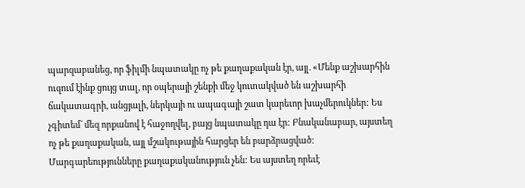պարզաբանեց, որ ֆիլմի նպատակը ոչ թե քաղաքական էր, այլ. «Մենք աշխարհին ուզում էինք ցույց տալ, որ օպերայի շենքի մեջ կուտակված են աշխարհի ճակատագրի, անցյալի, ներկայի ու ապագայի շատ կարեւոր խաչմերուկներ: Ես չգիտեմ` մեզ որքանով է հաջողվել, բայց նպատակը դա էր: Բնականաբար, այստեղ ոչ թե քաղաքական, այլ մշակութային հարցեր են բարձրացված: Մարգարեությունները քաղաքականություն չեն: Ես այստեղ որեւէ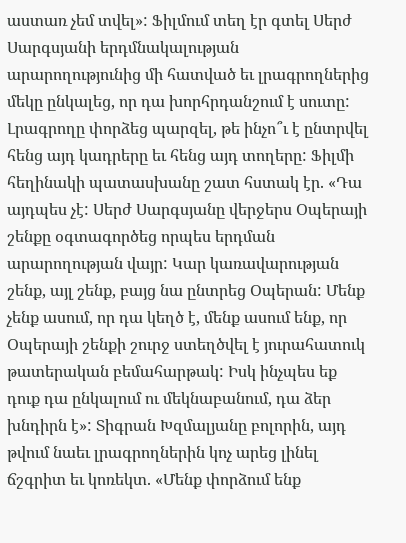աստառ չեմ տվել»: Ֆիլմում տեղ էր գտել Սերժ Սարգսյանի երդմնակալության արարողությունից մի հատված եւ լրագրողներից մեկը ընկալեց, որ դա խորհրդանշում է սուտը:
Լրագրողը փորձեց պարզել, թե ինչո՞ւ է ընտրվել հենց այդ կադրերը եւ հենց այդ տողերը: Ֆիլմի հեղինակի պատասխանը շատ հստակ էր. «Դա այդպես չէ: Սերժ Սարգսյանը վերջերս Օպերայի շենքը օգտագործեց որպես երդման արարողության վայր: Կար կառավարության շենք, այլ շենք, բայց նա ընտրեց Օպերան: Մենք չենք ասում, որ դա կեղծ է, մենք ասում ենք, որ Օպերայի շենքի շուրջ ստեղծվել է յուրահատուկ թատերական բեմահարթակ: Իսկ ինչպես եք դուք դա ընկալում ու մեկնաբանում, դա ձեր խնդիրն է»: Տիգրան Խզմալյանը բոլորին, այդ թվում նաեւ լրագրողներին կոչ արեց լինել ճշգրիտ եւ կոռեկտ. «Մենք փորձում ենք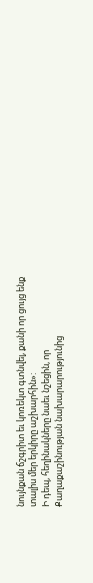նույնքան ճշգրիտ եւ կոռեկտ գտնվել, քանի որ ցույց ենք տալիս մեր երկիրը աշխարհին»:
Ի դեպ, հեղինակները նաեւ նշեցին, որ Քաղաքաշինության նախարարությունից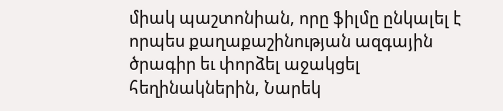միակ պաշտոնիան, որը ֆիլմը ընկալել է որպես քաղաքաշինության ազգային ծրագիր եւ փորձել աջակցել հեղինակներին, Նարեկ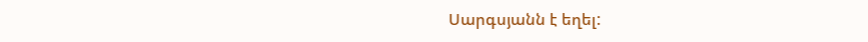Սարգսյանն է եղել: